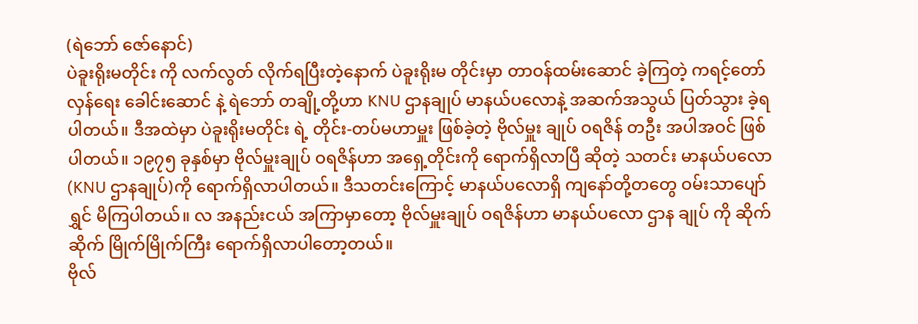(ရဲဘော် ဇော်နောင်)
ပဲခူးရိုးမတိုင်း ကို လက်လွတ် လိုက်ရပြီးတဲ့နောက် ပဲခူးရိုးမ တိုင်းမှာ တာဝန်ထမ်းဆောင် ခဲ့ကြတဲ့ ကရင့်တော်လှန်ရေး ခေါင်းဆောင် နဲ့ ရဲဘော် တချို့တို့ဟာ KNU ဌာနချုပ် မာနယ်ပလောနဲ့ အဆက်အသွယ် ပြတ်သွား ခဲ့ရပါတယ်။ ဒီအထဲမှာ ပဲခူးရိုးမတိုင်း ရဲ့ တိုင်း-တပ်မဟာမှူး ဖြစ်ခဲ့တဲ့ ဗိုလ်မှူး ချုပ် ဝရဇိန် တဦး အပါအဝင် ဖြစ်ပါတယ်။ ၁၉၇၅ ခုနှစ်မှာ ဗိုလ်မှူးချုပ် ဝရဇိန်ဟာ အရှေ့တိုင်းကို ရောက်ရှိလာပြီ ဆိုတဲ့ သတင်း မာနယ်ပလော (KNU ဌာနချုပ်)ကို ရောက်ရှိလာပါတယ်။ ဒီသတင်းကြောင့် မာနယ်ပလောရှိ ကျနော်တို့တတွေ ဝမ်းသာပျော်ရွှင် မိကြပါတယ်။ လ အနည်းငယ် အကြာမှာတော့ ဗိုလ်မှူးချုပ် ဝရဇိန်ဟာ မာနယ်ပလော ဌာန ချုပ် ကို ဆိုက်ဆိုက် မြိုက်မြိုက်ကြီး ရောက်ရှိလာပါတော့တယ်။
ဗိုလ်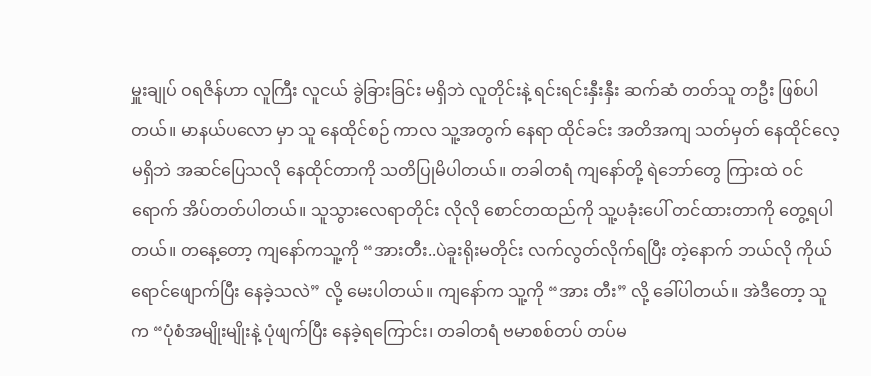မှူးချုပ် ဝရဇိန်ဟာ လူကြီး လူငယ် ခွဲခြားခြင်း မရှိဘဲ လူတိုင်းနဲ့ ရင်းရင်းနှီးနှီး ဆက်ဆံ တတ်သူ တဦး ဖြစ်ပါတယ်။ မာနယ်ပလော မှာ သူ နေထိုင်စဉ် ကာလ သူ့အတွက် နေရာ ထိုင်ခင်း အတိအကျ သတ်မှတ် နေထိုင်လေ့ မရှိဘဲ အဆင်ပြေသလို နေထိုင်တာကို သတိပြုမိပါတယ်။ တခါတရံ ကျနော်တို့ ရဲဘော်တွေ ကြားထဲ ဝင်ရောက် အိပ်တတ်ပါတယ်။ သူသွားလေရာတိုင်း လိုလို စောင်တထည်ကို သူ့ပခုံးပေါ် တင်ထားတာကို တွေ့ရပါတယ်။ တနေ့တော့ ကျနော်ကသူ့ကို “အားတီး..ပဲခူးရိုးမတိုင်း လက်လွတ်လိုက်ရပြီး တဲ့နောက် ဘယ်လို ကိုယ်ရောင်ဖျောက်ပြီး နေခဲ့သလဲ” လို့ မေးပါတယ်။ ကျနော်က သူ့ကို “အား တီး” လို့ ခေါ်ပါတယ်။ အဲဒီတော့ သူ က “ပုံစံအမျိုးမျိုးနဲ့ ပုံဖျက်ပြီး နေခဲ့ရကြောင်း၊ တခါတရံ ဗမာစစ်တပ် တပ်မ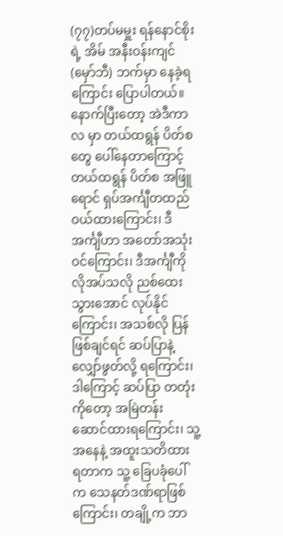(၇၇)တပ်မမှူး ရန်နောင်စိုး ရဲ့ အိမ် အနီးဝန်းကျင် (မှော်ဘီ) ဘက်မှာ နေခဲ့ရကြောင်း ပြောပါတယ်။
နောက်ပြီးတော့ အဲဒီကာလ မှာ တယ်ထရွန် ပိတ်စတွေ ပေါ်နေတာကြောင့် တယ်ထရွန် ပိတ်စ အဖြူရောင် ရှပ်အင်္ကျီတထည် ဝယ်ထားကြောင်း၊ ဒီအင်္ကျီဟာ အတော်အသုံး ဝင်ကြောင်း၊ ဒီအင်္ကျီကို လိုအပ်သလို ညစ်ထေး သွားအောင် လုပ်နိုင်ကြောင်း၊ အသစ်လို ပြန်ဖြစ်ချင်ရင် ဆပ်ပြာနဲ့ လျှော်ဖွတ်လို့ ရကြောင်း၊ ဒါကြောင့် ဆပ်ပြာ တတုံး ကိုတော့ အမြဲတန်း ဆောင်ထားရကြောင်း၊ သူ့အနေနဲ့ အထူးသတိထား ရတာက သူ့ ခြေပခုံပေါ် က သေနတ်ဒဏ်ရာဖြစ်ကြောင်း၊ တချို့က ဘာ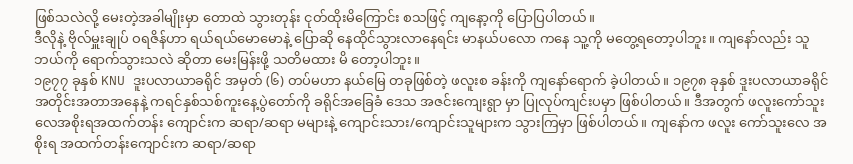ဖြစ်သလဲလို့ မေးတဲ့အခါမျိုးမှာ တောထဲ သွားတုန်း ငုတ်ထိုးမိကြောင်း စသဖြင့် ကျနော့ကို ပြောပြပါတယ်။
ဒီလိုနဲ့ ဗိုလ်မှူးချုပ် ဝရဇိန်ဟာ ရယ်ရယ်မောမောနဲ့ ပြောဆို နေထိုင်သွားလာနေရင်း မာနယ်ပလော ကနေ သူ့ကို မတွေ့ရတော့ပါဘူး။ ကျနော်လည်း သူ ဘယ်ကို ရောက်သွားသလဲ ဆိုတာ မေးမြန်းဖို့ သတိမထား မိ တော့ပါဘူး။
၁၉၇၇ ခုနှစ် KNU ဒူးပလာယာခရိုင် အမှတ် (၆) တပ်မဟာ နယ်မြေ တခုဖြစ်တဲ့ ဖလူးစ ခန်းကို ကျနော်ရောက် ခဲ့ပါတယ်။ ၁၉၇၈ ခုနှစ် ဒူးပလာယာခရိုင် အတိုင်းအတာအနေနဲ့ ကရင်နှစ်သစ်ကူးနေ့ပွဲတော်ကို ခရိုင်အခြေခံ ဒေသ အဇင်းကျေးရွာ မှာ ပြုလုပ်ကျင်းပမှာ ဖြစ်ပါတယ်။ ဒီအတွက် ဖလူးကော်သူးလေအစိုးရအထက်တန်း ကျောင်းက ဆရာ/ဆရာ မများနဲ့ ကျောင်းသား/ကျောင်းသူများက သွားကြမှာ ဖြစ်ပါတယ်။ ကျနော်က ဖလူး ကော်သူးလေ အစိုးရ အထက်တန်းကျောင်းက ဆရာ/ဆရာ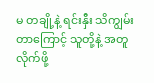မ တချို့နဲ့ ရင်းနှီး သိကျွမ်းတာကြောင့် သူတို့နဲ့ အတူ လိုက်ဖို့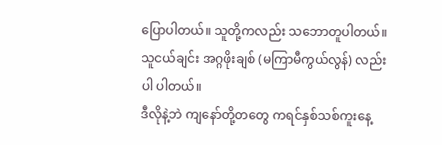ပြောပါတယ်။ သူတို့ကလည်း သဘောတူပါတယ်။ သူငယ်ချင်း အဂ္ဂဖိုးချစ် (မကြာမီကွယ်လွန်) လည်း ပါ ပါတယ်။
ဒီလိုနဲ့ဘဲ ကျနော်တို့တတွေ ကရင်နှစ်သစ်ကူးနေ့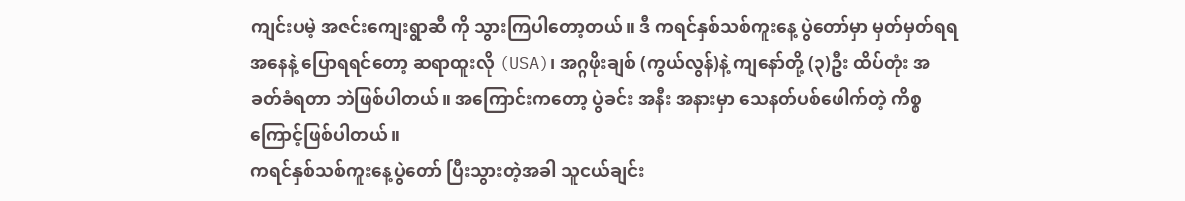ကျင်းပမဲ့ အဇင်းကျေးရွာဆီ ကို သွားကြပါတော့တယ်။ ဒီ ကရင်နှစ်သစ်ကူးနေ့ ပွဲတော်မှာ မှတ်မှတ်ရရအနေနဲ့ ပြောရရင်တော့ ဆရာထူးလို (USA)၊ အဂ္ဂဖိုးချစ် (ကွယ်လွန်)နဲ့ ကျနော်တို့ (၃)ဦး ထိပ်တုံး အခတ်ခံရတာ ဘဲဖြစ်ပါတယ်။ အကြောင်းကတော့ ပွဲခင်း အနီး အနားမှာ သေနတ်ပစ်ဖေါက်တဲ့ ကိစ္စ ကြောင့်ဖြစ်ပါတယ်။
ကရင်နှစ်သစ်ကူးနေ့ပွဲတော် ပြီးသွားတဲ့အခါ သူငယ်ချင်း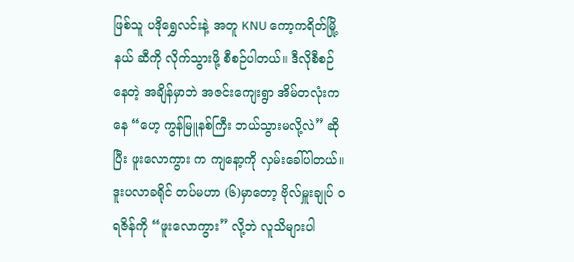ဖြစ်သူ ပဒိုရွှေလင်းနဲ့ အတူ KNU ကော့ကရိတ်မြို့နယ် ဆီကို လိုက်သွားဖို့ စီစဉ်ပါတယ်။ ဒီလိုစီစဉ်နေတဲ့ အချိန်မှာဘဲ အဇင်းကျေးရွာ အိမ်တလုံးကနေ “ဟေ့ ကွန်မြူနစ်ကြီး ဘယ်သွားမလို့လဲ” ဆိုပြီး ဖူးလောကွား က ကျနော့ကို လှမ်းခေါ်ပါတယ်။ ဒူးပလာခရိုင် တပ်မဟာ (၆)မှာတော့ ဗိုလ်မှူးချုပ် ဝရဇိန်ကို “ဖူးလောကွား” လို့ဘဲ လူသိများပါ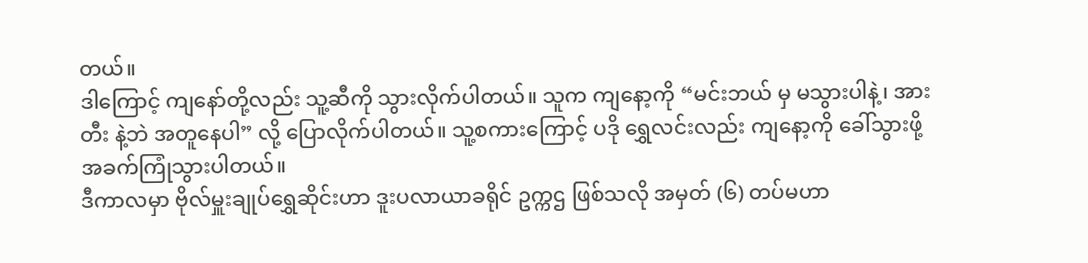တယ်။
ဒါကြောင့် ကျနော်တို့လည်း သူ့ဆီကို သွားလိုက်ပါတယ်။ သူက ကျနော့ကို “မင်းဘယ် မှ မသွားပါနဲ့၊ အားတီး နဲ့ဘဲ အတူနေပါ” လို့ ပြောလိုက်ပါတယ်။ သူ့စကားကြောင့် ပဒို ရွှေလင်းလည်း ကျနော့ကို ခေါ်သွားဖို့ အခက်ကြုံသွားပါတယ်။
ဒီကာလမှာ ဗိုလ်မှူးချုပ်ရွှေဆိုင်းဟာ ဒူးပလာယာခရိုင် ဥက္ကဌ ဖြစ်သလို အမှတ် (၆) တပ်မဟာ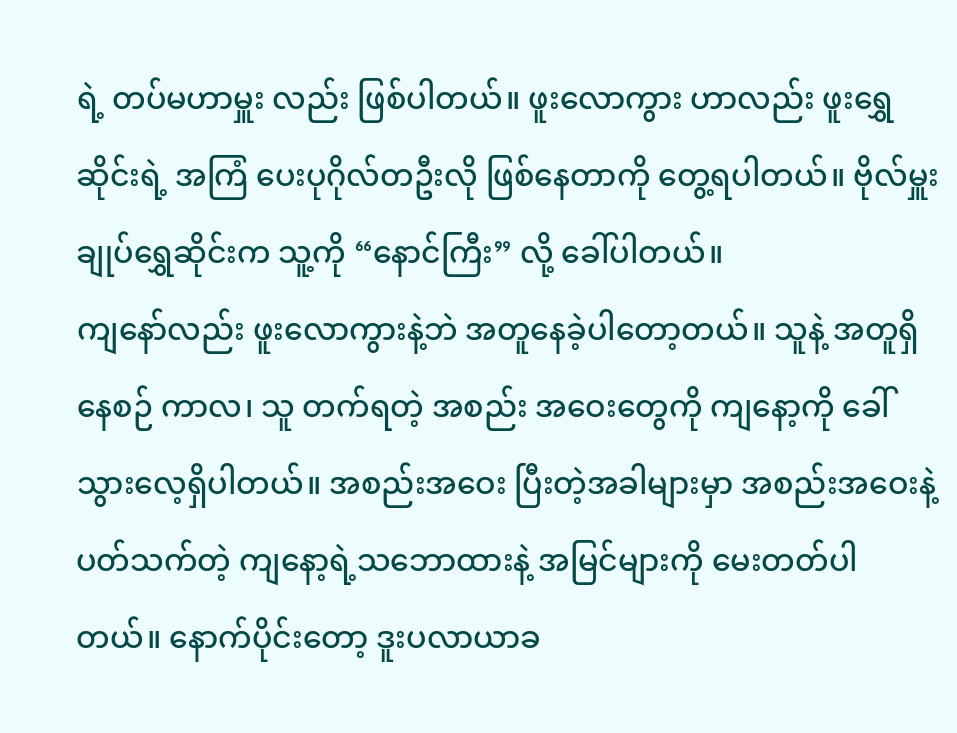ရဲ့ တပ်မဟာမှူး လည်း ဖြစ်ပါတယ်။ ဖူးလောကွား ဟာလည်း ဖူးရွှေဆိုင်းရဲ့ အကြံ ပေးပုဂိုလ်တဦးလို ဖြစ်နေတာကို တွေ့ရပါတယ်။ ဗိုလ်မှူးချုပ်ရွှေဆိုင်းက သူ့ကို “နောင်ကြီး” လို့ ခေါ်ပါတယ်။
ကျနော်လည်း ဖူးလောကွားနဲ့ဘဲ အတူနေခဲ့ပါတော့တယ်။ သူနဲ့ အတူရှိနေစဉ် ကာလ၊ သူ တက်ရတဲ့ အစည်း အဝေးတွေကို ကျနော့ကို ခေါ်သွားလေ့ရှိပါတယ်။ အစည်းအဝေး ပြီးတဲ့အခါများမှာ အစည်းအဝေးနဲ့ ပတ်သက်တဲ့ ကျနော့ရဲ့သဘောထားနဲ့ အမြင်များကို မေးတတ်ပါတယ်။ နောက်ပိုင်းတော့ ဒူးပလာယာခ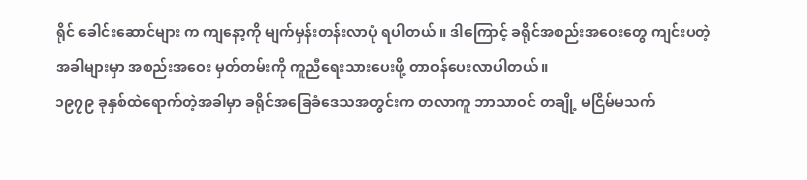ရိုင် ခေါင်းဆောင်များ က ကျနော့ကို မျက်မှန်းတန်းလာပုံ ရပါတယ်။ ဒါကြောင့် ခရိုင်အစည်းအဝေးတွေ ကျင်းပတဲ့ အခါများမှာ အစည်းအဝေး မှတ်တမ်းကို ကူညီရေးသားပေးဖို့ တာဝန်ပေးလာပါတယ်။
၁၉၇၉ ခုနှစ်ထဲရောက်တဲ့အခါမှာ ခရိုင်အခြေခံဒေသအတွင်းက တလာကူ ဘာသာဝင် တချို့ မငြိမ်မသက်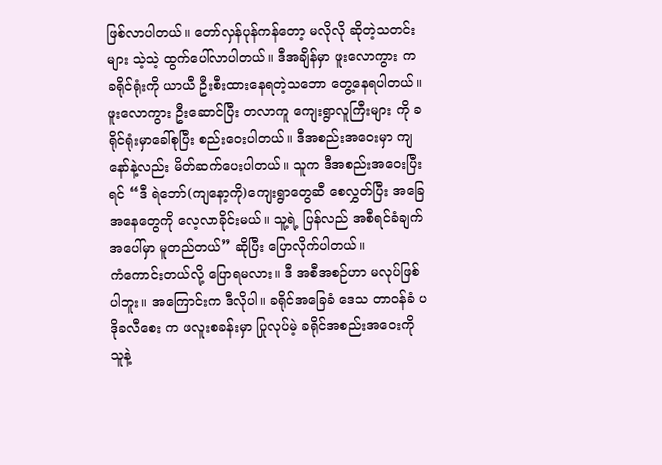ဖြစ်လာပါတယ်။ တော်လှန်ပုန်ကန်တော့ မလိုလို ဆိုတဲ့သတင်းများ သဲ့သဲ့ ထွက်ပေါ်လာပါတယ်။ ဒီအချိန်မှာ ဖူးလောကွား က ခရိုင်ရုံးကို ယာယီ ဦးစီးထားနေရတဲ့သဘော တွေ့နေရပါတယ်။ ဖူးလောကွား ဦးဆောင်ပြီး တလာကူ ကျေးရွာလူကြီးများ ကို ခရိုင်ရုံးမှာခေါ်စုပြီး စည်းဝေးပါတယ်။ ဒီအစည်းအဝေးမှာ ကျနော်နဲ့လည်း မိတ်ဆက်ပေးပါတယ်။ သူက ဒီအစည်းအဝေးပြီးရင် “ဒီ ရဲဘော်(ကျနော့ကို)ကျေးရွာတွေဆီ စေလွှတ်ပြီး အခြေအနေတွေကို လေ့လာခိုင်းမယ်။ သူ့ရဲ့ ပြန်လည် အစီရင်ခံချက်အပေါ်မှာ မူတည်တယ်” ဆိုပြီး ပြောလိုက်ပါတယ်။
ကံကောင်းတယ်လို့ ပြောရမလား။ ဒီ အစီအစဉ်ဟာ မလုပ်ဖြစ်ပါဘူး။ အကြောင်းက ဒီလိုပါ။ ခရိုင်အခြေခံ ဒေသ တာဝန်ခံ ပဒိုခလီစေး က ဖလူးစခန်းမှာ ပြုလုပ်မဲ့ ခရိုင်အစည်းအဝေးကို သူနဲ့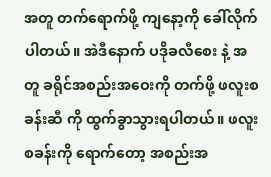အတူ တက်ရောက်ဖို့ ကျနော့ကို ခေါ်လိုက်ပါတယ်။ အဲဒီနောက် ပဒိုခလီစေး နဲ့ အတူ ခရိုင်အစည်းအဝေးကို တက်ဖို့ ဖလူးစခန်းဆီ ကို ထွက်ခွာသွားရပါတယ်။ ဖလူးစခန်းကို ရောက်တော့ အစည်းအ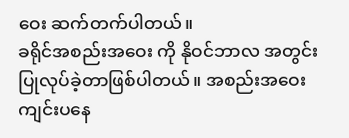ဝေး ဆက်တက်ပါတယ်။
ခရိုင်အစည်းအဝေး ကို နိုဝင်ဘာလ အတွင်း ပြုလုပ်ခဲ့တာဖြစ်ပါတယ်။ အစည်းအဝေး ကျင်းပနေ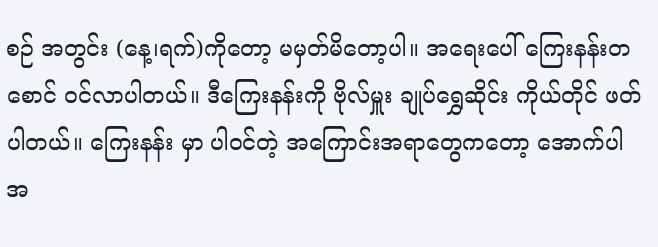စဉ် အတွင်း (နေ့၊ရက်)ကိုတော့ မမှတ်မိတော့ပါ။ အရေးပေါ် ကြေးနန်းတစောင် ဝင်လာပါတယ်။ ဒီကြေးနန်းကို ဗိုလ်မှူး ချုပ်ရွှေဆိုင်း ကိုယ်တိုင် ဖတ်ပါတယ်။ ကြေးနန်း မှာ ပါဝင်တဲ့ အကြောင်းအရာတွေကတော့ အောက်ပါ အ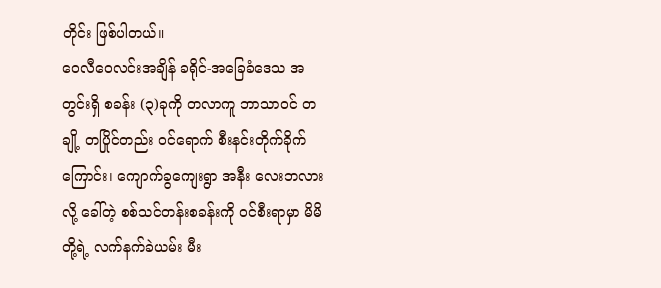တိုင်း ဖြစ်ပါတယ်။
ဝေလီဝေလင်းအချိန် ခရိုင်-အခြေခံဒေသ အတွင်းရှိ စခန်း (၃)ခုကို တလာကူ ဘာသာဝင် တချို့ တပြိုင်တည်း ဝင်ရောက် စီးနင်းတိုက်ခိုက်ကြောင်း၊ ကျောက်ခွကျေးရွာ အနီး လေးဘလား လို့ ခေါ်တဲ့ စစ်သင်တန်းစခန်းကို ဝင်စီးရာမှာ မိမိတို့ရဲ့ လက်နက်ခဲယမ်း မီး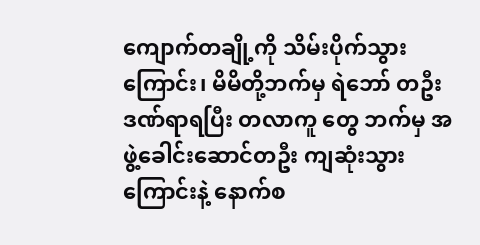ကျောက်တချို့ကို သိမ်းပိုက်သွားကြောင်း၊ မိမိတို့ဘက်မှ ရဲဘော် တဦး ဒဏ်ရာရပြီး တလာကူ တွေ ဘက်မှ အဖွဲ့ခေါင်းဆောင်တဦး ကျဆုံးသွားကြောင်းနဲ့ နောက်စ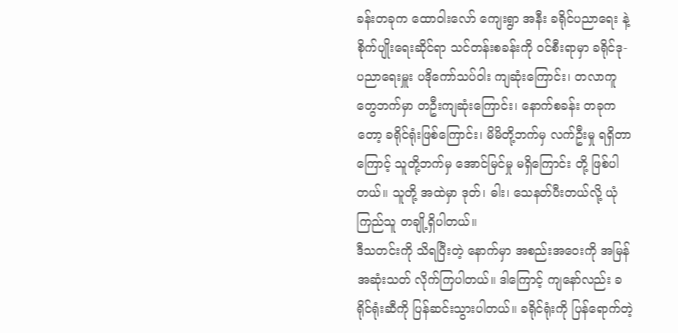ခန်းတခုက ထောဝါးလော် ကျေးရွာ အနီး ခရိုင်ပညာရေး နဲ့ စိုက်ပျိုးရေးဆိုင်ရာ သင်တန်းစခန်းကို ဝင်စီးရာမှာ ခရိုင်ဒု-ပညာရေးမှူး ပဒိုကော်သပ်ဝါး ကျဆုံးကြောင်း၊ တလာကူတွေဘက်မှာ တဦးကျဆုံးကြောင်း၊ နောက်စခန်း တခုကတော့ ခရိုင်ရုံးဖြစ်ကြောင်း၊ မိမိတို့ဘက်မှ လက်ဦးမှု ရရှိတာကြောင့် သူတို့ဘက်မှ အောင်မြင်မှု မရှိကြောင်း တို့ ဖြစ်ပါတယ်။ သူတို့ အထဲမှာ ဒုတ်၊ ဓါး၊ သေနတ်ပီးတယ်လို့ ယုံကြည်သူ တချို့ရှိပါတယ်။
ဒီသတင်းကို သိရပြီးတဲ့ နောက်မှာ အစည်းအဝေးကို အမြန်အဆုံးသတ် လိုက်ကြပါတယ်။ ဒါကြောင့် ကျနော်လည်း ခရိုင်ရုံးဆီကို ပြန်ဆင်းသွားပါတယ်။ ခရိုင်ရုံးကို ပြန်ရောက်တဲ့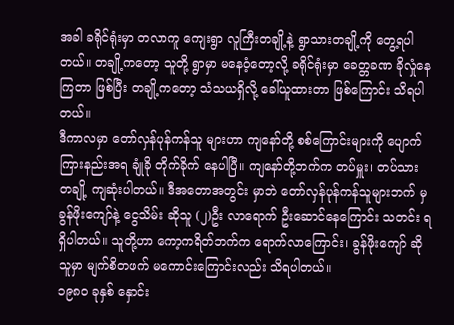အခါ ခရိုင်ရုံးမှာ တလာကူ ကျေးရွာ လူကြီးတချို့နဲ့ ရွာသားတချို့ကို တွေ့ရပါတယ်။ တချို့ကတော့ သူတို့ ရွာမှာ မနေဝံ့တော့လို့ ခရိုင်ရုံးမှာ ခေတ္တခဏ ခိုလှုံနေကြတာ ဖြစ်ပြီး တချို့ကတော့ သံသယရှိလို့ ခေါ်ယူထားတာ ဖြစ်ကြောင်း သိရပါတယ်။
ဒီကာလမှာ တော်လှန်ပုန်ကန်သူ များဟာ ကျနော်တို့ စစ်ကြောင်းများကို ပျောက်ကြားနည်းအရ ချုံခို တိုက်ခိုက် နေပါပြီ။ ကျနော်တို့ဘက်က တပ်မှူး၊ တပ်သား တချို့ ကျဆုံးပါတယ်။ ဒီအတောအတွင်း မှာဘဲ တော်လှန်ပုန်ကန်သူများဘက် မှ ခွန်ဖိုးကျော်နဲ့ ငွေသိမ်း ဆိုသူ (၂)ဦး လာရောက် ဦးဆောင်နေကြောင်း သတင်း ရရှိပါတယ်။ သူတို့ဟာ ကော့ကရိတ်ဘက်က ရောက်လာကြောင်း၊ ခွန်ဖိုးကျော် ဆိုသူမှာ မျက်စိတဖက် မကောင်းကြောင်းလည်း သိရပါတယ်။
၁၉၈၀ ခုနှစ် နှောင်း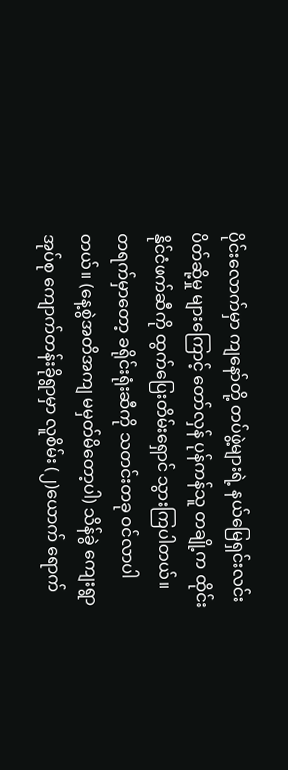ပိုင်းလောက်မှာ ကျနော်တို့ တပ်ဖွဲ့များရဲ့ နယ်မြေရှင်းလင်း ပိတ်ဆို့မှု များကြောင့် တော်လှန် ပုန်ကန်သူ တချို့က ထိုင်းနိုင်ငံဖက်ဆီကို ထွက်ပြေးတိမ်းရှောင် သွားကြပါတယ်။
တရက်မှာတော့ ခရိုင်းရုံးဆီကို သတင်းတခု ဝင်လာပါတယ်။ (နေ့စွဲအတိအကျ မမှတ်မိတော့ပါ) သိန်ခွဲ ကျေးရွာအုပ်စု ကျောက်တန်းခိုရွာမှာ လူစိမ်း (၂)ယောက် ရောက်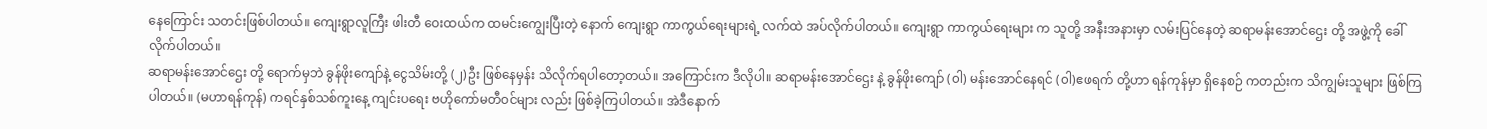နေကြောင်း သတင်းဖြစ်ပါတယ်။ ကျေးရွာလူကြီး ဖါးတီ ဝေးထယ်က ထမင်းကျွေးပြီးတဲ့ နောက် ကျေးရွာ ကာကွယ်ရေးများရဲ့ လက်ထဲ အပ်လိုက်ပါတယ်။ ကျေးရွာ ကာကွယ်ရေးများ က သူတို့ အနီးအနားမှာ လမ်းပြင်နေတဲ့ ဆရာမန်းအောင်ဌေး တို့ အဖွဲ့ကို ခေါ်လိုက်ပါတယ်။
ဆရာမန်းအောင်ဌေး တို့ ရောက်မှဘဲ ခွန်ဖိုးကျော်နဲ့ ငွေသိမ်းတို့ (၂)ဦး ဖြစ်နေမှန်း သိလိုက်ရပါတော့တယ်။ အကြောင်းက ဒီလိုပါ။ ဆရာမန်းအောင်ဌေး နဲ့ ခွန်ဖိုးကျော် (၀ါ) မန်းအောင်နေရင် (၀ါ)ဧဖရက် တို့ဟာ ရန်ကုန်မှာ ရှိနေစဉ် ကတည်းက သိကျွမ်းသူများ ဖြစ်ကြပါတယ်။ (မဟာရန်ကုန်) ကရင်နှစ်သစ်ကူးနေ့ ကျင်းပရေး ဗဟိုကော်မတီဝင်များ လည်း ဖြစ်ခဲ့ကြပါတယ်။ အဲဒီနောက်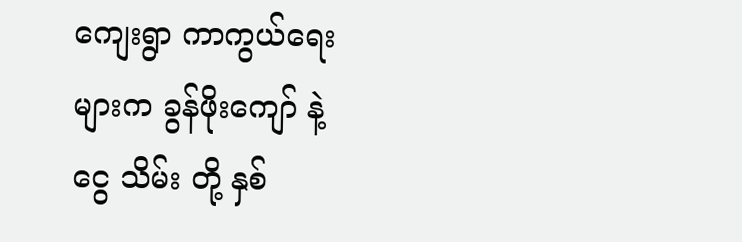ကျေးရွာ ကာကွယ်ရေးများက ခွန်ဖိုးကျော် နဲ့ ငွေ သိမ်း တို့ နှစ်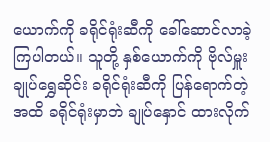ယောက်ကို ခရိုင်ရုံးဆီကို ခေါ်ဆောင်လာခဲ့ကြပါတယ်။ သူတို့ နှစ်ယောက်ကို ဗိုလ်မှူးချုပ်ရွှေဆိုင်း ခရိုင်ရုံးဆီကို ပြန်ရောက်တဲ့အထိ ခရိုင်ရုံးမှာဘဲ ချုပ်နှောင် ထားလိုက်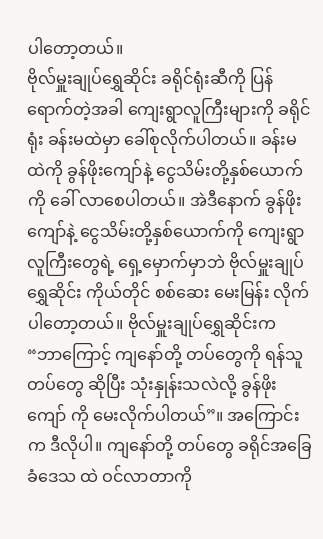ပါတော့တယ်။
ဗိုလ်မှူးချုပ်ရွှေဆိုင်း ခရိုင်ရုံးဆီကို ပြန်ရောက်တဲ့အခါ ကျေးရွာလူကြီးများကို ခရိုင်ရုံး ခန်းမထဲမှာ ခေါ်စုလိုက်ပါတယ်။ ခန်းမထဲကို ခွန်ဖိုးကျော်နဲ့ ငွေသိမ်းတို့နှစ်ယောက်ကို ခေါ် လာစေပါတယ်။ အဲဒီနောက် ခွန်ဖိုးကျော်နဲ့ ငွေသိမ်းတို့နှစ်ယောက်ကို ကျေးရွာလူကြီးတွေရဲ့ ရှေ့မှောက်မှာဘဲ ဗိုလ်မှူးချုပ်ရွှေဆိုင်း ကိုယ်တိုင် စစ်ဆေး မေးမြန်း လိုက်ပါတော့တယ်။ ဗိုလ်မှူးချုပ်ရွှေဆိုင်းက “ဘာကြောင့် ကျနော်တို့ တပ်တွေကို ရန်သူတပ်တွေ ဆိုပြီး သုံးနှုန်းသလဲလို့ ခွန်ဖိုးကျော် ကို မေးလိုက်ပါတယ်”။ အကြောင်းက ဒီလိုပါ။ ကျနော်တို့ တပ်တွေ ခရိုင်အခြေခံဒေသ ထဲ ဝင်လာတာကို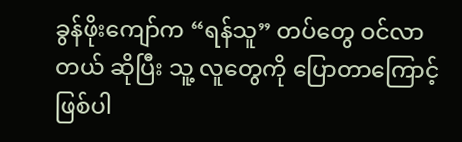ခွန်ဖိုးကျော်က “ရန်သူ” တပ်တွေ ဝင်လာတယ် ဆိုပြီး သူ့ လူတွေကို ပြောတာကြောင့် ဖြစ်ပါ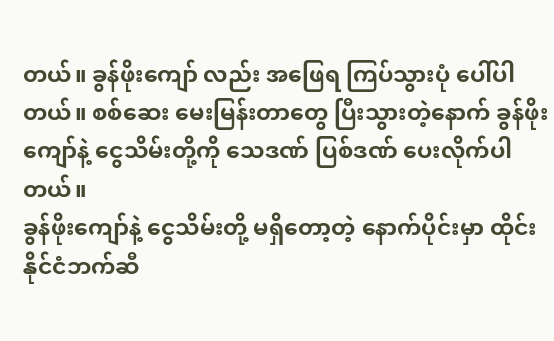တယ်။ ခွန်ဖိုးကျော် လည်း အဖြေရ ကြပ်သွားပုံ ပေါ်ပါတယ်။ စစ်ဆေး မေးမြန်းတာတွေ ပြီးသွားတဲ့နောက် ခွန်ဖိုးကျော်နဲ့ ငွေသိမ်းတို့ကို သေဒဏ် ပြစ်ဒဏ် ပေးလိုက်ပါတယ်။
ခွန်ဖိုးကျော်နဲ့ ငွေသိမ်းတို့ မရှိတော့တဲ့ နောက်ပိုင်းမှာ ထိုင်းနိုင်ငံဘက်ဆီ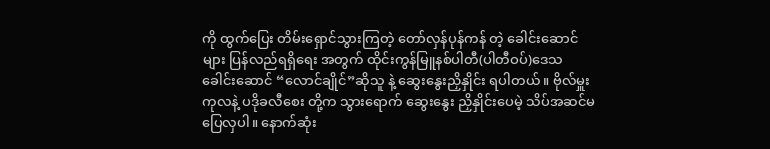ကို ထွက်ပြေး တိမ်းရှောင်သွားကြတဲ့ တော်လှန်ပုန်ကန် တဲ့ ခေါင်းဆောင်များ ပြန်လည်ရရှိရေး အတွက် ထိုင်းကွန်မြူနစ်ပါတီ(ပါတီဝပ်)ဒေသ ခေါင်းဆောင် “လောင်ချိုင်”ဆိုသူ နဲ့ ဆွေးနွေးညှိနှိုင်း ရပါတယ်။ ဗိုလ်မှူးကုလနဲ့ ပဒိုခလီစေး တို့က သွားရောက် ဆွေးနွေး ညှိနှိုင်းပေမဲ့ သိပ်အဆင်မပြေလှပါ။ နောက်ဆုံး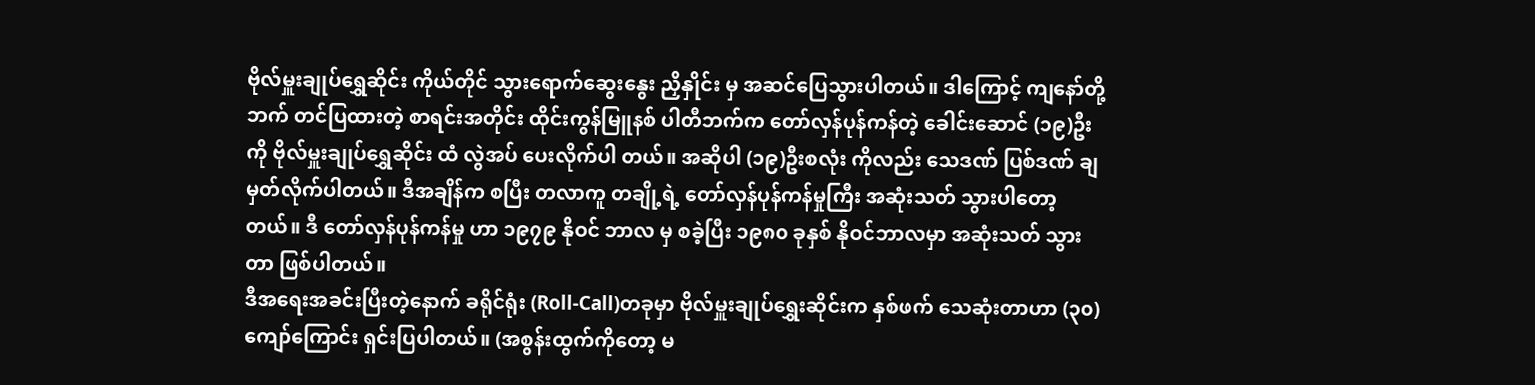ဗိုလ်မှူးချုပ်ရွှေဆိုင်း ကိုယ်တိုင် သွားရောက်ဆွေးနွေး ညှိနှိုင်း မှ အဆင်ပြေသွားပါတယ်။ ဒါကြောင့် ကျနော်တို့ဘက် တင်ပြထားတဲ့ စာရင်းအတိုင်း ထိုင်းကွန်မြူနစ် ပါတီဘက်က တော်လှန်ပုန်ကန်တဲ့ ခေါင်းဆောင် (၁၉)ဦးကို ဗိုလ်မှူးချုပ်ရွှေဆိုင်း ထံ လွဲအပ် ပေးလိုက်ပါ တယ်။ အဆိုပါ (၁၉)ဦးစလုံး ကိုလည်း သေဒဏ် ပြစ်ဒဏ် ချမှတ်လိုက်ပါတယ်။ ဒီအချိန်က စပြီး တလာကူ တချို့ရဲ့ တော်လှန်ပုန်ကန်မှုကြီး အဆုံးသတ် သွားပါတော့တယ်။ ဒီ တော်လှန်ပုန်ကန်မှု ဟာ ၁၉၇၉ နိုဝင် ဘာလ မှ စခဲ့ပြီး ၁၉၈၀ ခုနှစ် နိုဝင်ဘာလမှာ အဆုံးသတ် သွားတာ ဖြစ်ပါတယ်။
ဒီအရေးအခင်းပြီးတဲ့နောက် ခရိုင်ရုံး (Roll-Call)တခုမှာ ဗိုလ်မှူးချုပ်ရွှေးဆိုင်းက နှစ်ဖက် သေဆုံးတာဟာ (၃၀)ကျော်ကြောင်း ရှင်းပြပါတယ်။ (အစွန်းထွက်ကိုတော့ မ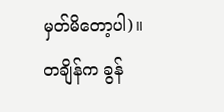မှတ်မိတော့ပါ)။
တချိန်က ခွန်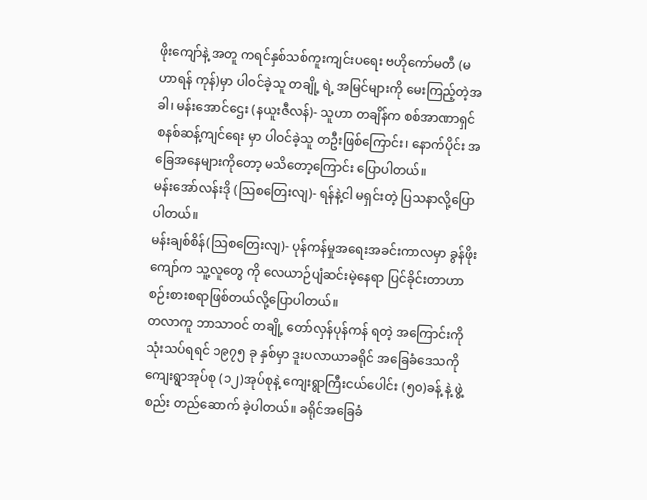ဖိုးကျော်နဲ့ အတူ ကရင်နှစ်သစ်ကူးကျင်းပရေး ဗဟိုကော်မတီ (မဟာရန် ကုန်)မှာ ပါဝင်ခဲ့သူ တချို့ ရဲ့ အမြင်များကို မေးကြည့်တဲ့အခါ၊ မန်းအောင်ဌေး (နယူးဇီလန်)- သူဟာ တချိန်က စစ်အာဏာရှင် စနစ်ဆန့်ကျင်ရေး မှာ ပါဝင်ခဲ့သူ တဦးဖြစ်ကြောင်း၊ နောက်ပိုင်း အခြေအနေများကိုတော့ မသိတော့ကြောင်း ပြောပါတယ်။
မန်းအော်လန်းဒို (သြစတြေးလျ)- ရန်နဲ့ငါ မရှင်းတဲ့ ပြသနာလို့ပြောပါတယ်။
မန်းချစ်စိန်(သြစတြေးလျ)- ပုန်ကန်မှုအရေးအခင်းကာလမှာ ခွန်ဖိုးကျော်က သူ့လူတွေ ကို လေယာဉ်ပျံဆင်းမဲ့နေရာ ပြင်ခိုင်းတာဟာ စဉ်းစားစရာဖြစ်တယ်လို့ပြောပါတယ်။
တလာကူ ဘာသာဝင် တချို့ တော်လှန်ပုန်ကန် ရတဲ့ အကြောင်းကို သုံးသပ်ရရင် ၁၉၇၅ ခု နှစ်မှာ ဒူးပလာယာခရိုင် အခြေခံဒေသကို ကျေးရွာအုပ်စု (၁၂)အုပ်စုနဲ့ ကျေးရွာကြီးငယ်ပေါင်း (၅၀)ခန့် နဲ့ ဖွဲ့စည်း တည်ဆောက် ခဲ့ပါတယ်။ ခရိုင်အခြေခံ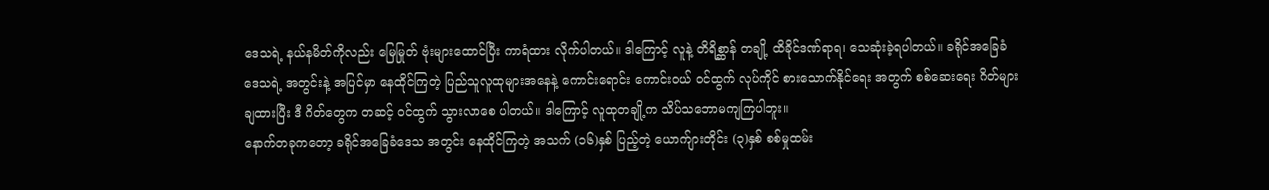ဒေသရဲ့ နယ်နမိတ်ကိုလည်း မြေမြုတ် ဗုံးများထောင်ပြီး ကာရံထား လိုက်ပါတယ်။ ဒါကြောင့် လူနဲ့ တိရိစ္ဆာန် တချို့ ထိခိုင်ဒဏ်ရာရ၊ သေဆုံးခဲ့ရပါတယ်။ ခရိုင်အခြေခံဒေသရဲ့ အတွင်းနဲ့ အပြင်မှာ နေထိုင်ကြတဲ့ ပြည်သူလူထုများအနေနဲ့ ကောင်းရောင်း ကောင်းဝယ် ဝင်ထွက် လုပ်ကိုင် စားသောက်နိုင်ရေး အတွက် စစ်ဆေးရေး ဂိတ်များ ချထားပြီး ဒီ ဂိတ်တွေက တဆင့် ဝင်ထွက် သွားလာစေ ပါတယ်။ ဒါကြောင့် လူထုတချို့က သိပ်သဘောမကျကြပါဘူး။
နောက်တခုကတော့ ခရိုင်အခြေခံဒေသ အတွင်း နေထိုင်ကြတဲ့ အသက် (၁၆)နှစ် ပြည့်တဲ့ ယောက်ျားတိုင်း (၃)နှစ် စစ်မှုထမ်း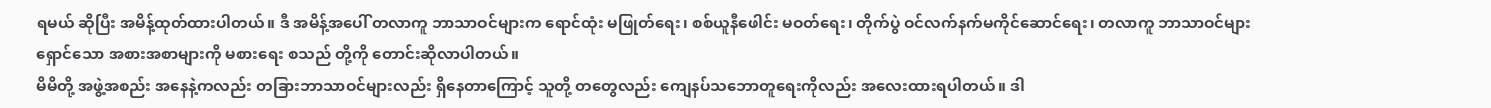ရမယ် ဆိုပြီး အမိန့်ထုတ်ထားပါတယ်။ ဒီ အမိန့်အပေါ် တလာကူ ဘာသာဝင်များက ရောင်ထုံး မဖြုတ်ရေး၊ စစ်ယူနီဖေါင်း မဝတ်ရေး၊ တိုက်ပွဲ ဝင်လက်နက်မကိုင်ဆောင်ရေး၊ တလာကူ ဘာသာဝင်များ ရှောင်သော အစားအစာများကို မစားရေး စသည် တို့ကို တောင်းဆိုလာပါတယ်။
မိမိတို့ အဖွဲ့အစည်း အနေနဲ့ကလည်း တခြားဘာသာဝင်များလည်း ရှိနေတာကြောင့် သူတို့ တတွေလည်း ကျေနပ်သဘောတူရေးကိုလည်း အလေးထားရပါတယ်။ ဒါ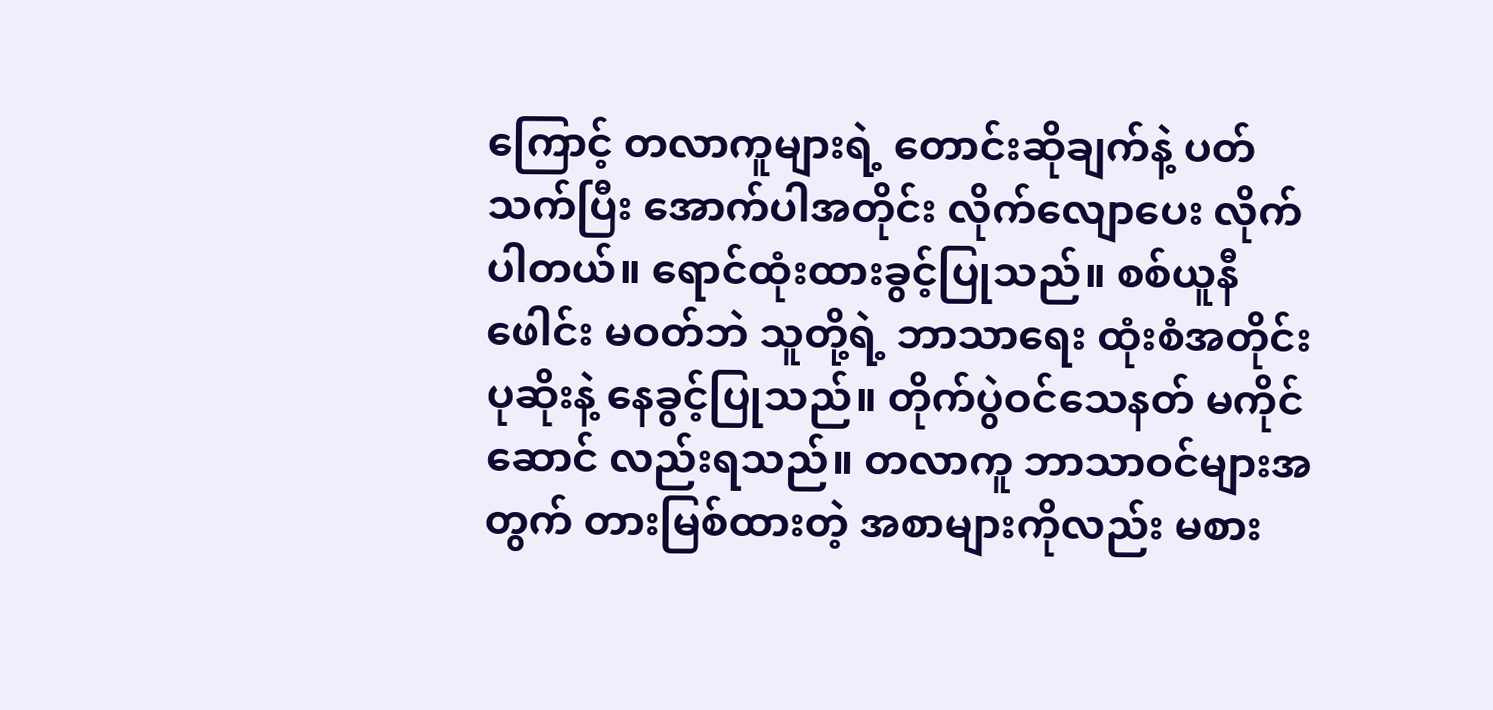ကြောင့် တလာကူများရဲ့ တောင်းဆိုချက်နဲ့ ပတ်သက်ပြီး အောက်ပါအတိုင်း လိုက်လျောပေး လိုက်ပါတယ်။ ရောင်ထုံးထားခွင့်ပြုသည်။ စစ်ယူနီဖေါင်း မဝတ်ဘဲ သူတို့ရဲ့ ဘာသာရေး ထုံးစံအတိုင်း ပုဆိုးနဲ့ နေခွင့်ပြုသည်။ တိုက်ပွဲဝင်သေနတ် မကိုင်ဆောင် လည်းရသည်။ တလာကူ ဘာသာဝင်များအတွက် တားမြစ်ထားတဲ့ အစာများကိုလည်း မစား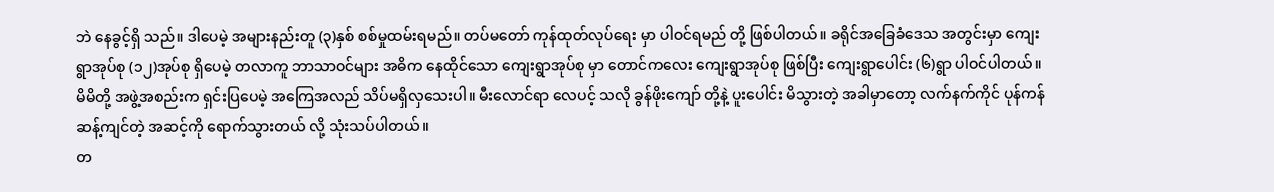ဘဲ နေခွင့်ရှိ သည်။ ဒါပေမဲ့ အများနည်းတူ (၃)နှစ် စစ်မှုထမ်းရမည်။ တပ်မတော် ကုန်ထုတ်လုပ်ရေး မှာ ပါဝင်ရမည် တို့ ဖြစ်ပါတယ်။ ခရိုင်အခြေခံဒေသ အတွင်းမှာ ကျေးရွာအုပ်စု (၁၂)အုပ်စု ရှိပေမဲ့ တလာကူ ဘာသာဝင်များ အဓိက နေထိုင်သော ကျေးရွာအုပ်စု မှာ တောင်ကလေး ကျေးရွာအုပ်စု ဖြစ်ပြီး ကျေးရွာပေါင်း (၆)ရွာ ပါဝင်ပါတယ်။ မိမိတို့ အဖွဲ့အစည်းက ရှင်းပြပေမဲ့ အကြေအလည် သိပ်မရှိလှသေးပါ။ မီးလောင်ရာ လေပင့် သလို ခွန်ဖိုးကျော် တို့နဲ့ ပူးပေါင်း မိသွားတဲ့ အခါမှာတော့ လက်နက်ကိုင် ပုန်ကန် ဆန့်ကျင်တဲ့ အဆင့်ကို ရောက်သွားတယ် လို့ သုံးသပ်ပါတယ်။
တ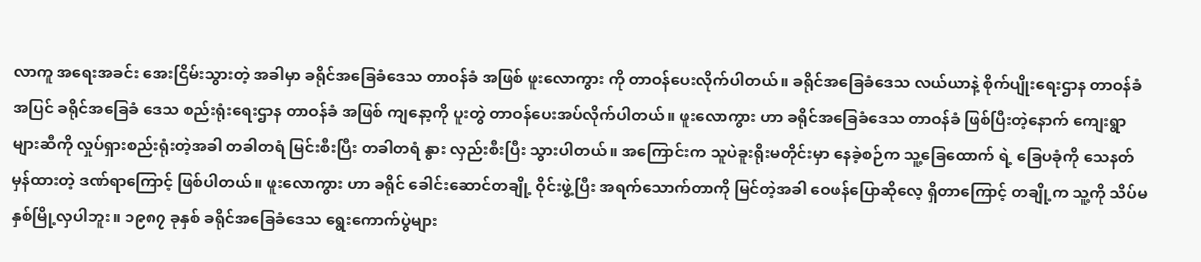လာကူ အရေးအခင်း အေးငြိမ်းသွားတဲ့ အခါမှာ ခရိုင်အခြေခံဒေသ တာဝန်ခံ အဖြစ် ဖူးလောကွား ကို တာဝန်ပေးလိုက်ပါတယ်။ ခရိုင်အခြေခံဒေသ လယ်ယာနဲ့ စိုက်ပျိုးရေးဌာန တာဝန်ခံအပြင် ခရိုင်အခြေခံ ဒေသ စည်းရုံးရေးဌာန တာဝန်ခံ အဖြစ် ကျနော့ကို ပူးတွဲ တာဝန်ပေးအပ်လိုက်ပါတယ်။ ဖူးလောကွား ဟာ ခရိုင်အခြေခံဒေသ တာဝန်ခံ ဖြစ်ပြီးတဲ့နောက် ကျေးရွာများဆီကို လှုပ်ရှားစည်းရုံးတဲ့အခါ တခါတရံ မြင်းစီးပြီး တခါတရံ နွား လှည်းစီးပြီး သွားပါတယ်။ အကြောင်းက သူပဲခူးရိုးမတိုင်းမှာ နေခဲ့စဉ်က သူ့ခြေထောက် ရဲ့ ခြေပခုံကို သေနတ်မှန်ထားတဲ့ ဒဏ်ရာကြောင့် ဖြစ်ပါတယ်။ ဖူးလောကွား ဟာ ခရိုင် ခေါင်းဆောင်တချို့ ဝိုင်းဖွဲ့ပြီး အရက်သောက်တာကို မြင်တဲ့အခါ ဝေဖန်ပြောဆိုလေ့ ရှိတာကြောင့် တချို့က သူ့ကို သိပ်မနှစ်မြို့လှပါဘူး။ ၁၉၈၇ ခုနှစ် ခရိုင်အခြေခံဒေသ ရွေးကောက်ပွဲများ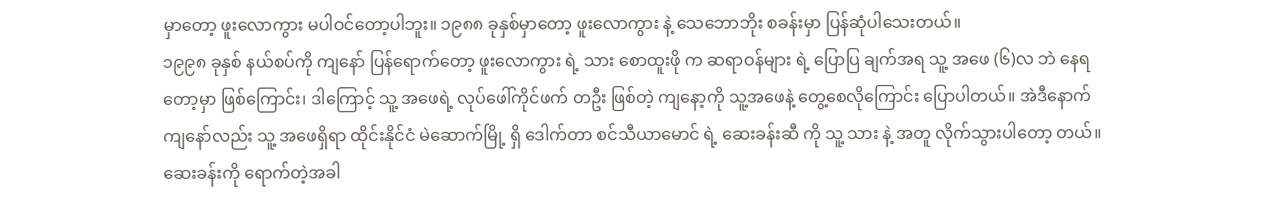မှာတော့ ဖူးလောကွား မပါဝင်တော့ပါဘူး။ ၁၉၈၈ ခုနှစ်မှာတော့ ဖူးလောကွား နဲ့ သေဘောဘိုး စခန်းမှာ ပြန်ဆုံပါသေးတယ်။
၁၉၉၈ ခုနှစ် နယ်စပ်ကို ကျနော် ပြန်ရောက်တော့ ဖူးလောကွား ရဲ့ သား စောထူးဖို က ဆရာဝန်များ ရဲ့ ပြောပြ ချက်အရ သူ့ အဖေ (၆)လ ဘဲ နေရတော့မှာ ဖြစ်ကြောင်း၊ ဒါကြောင့် သူ့ အဖေရဲ့ လုပ်ဖေါ်ကိုင်ဖက် တဦး ဖြစ်တဲ့ ကျနော့ကို သူ့အဖေနဲ့ တွေ့စေလိုကြောင်း ပြောပါတယ်။ အဲဒီနောက် ကျနော်လည်း သူ့ အဖေရှိရာ ထိုင်းနိုင်ငံ မဲဆောက်မြို့ ရှိ ဒေါက်တာ စင်သီယာမောင် ရဲ့ ဆေးခန်းဆီ ကို သူ့ သား နဲ့ အတူ လိုက်သွားပါတော့ တယ်။ ဆေးခန်းကို ရောက်တဲ့အခါ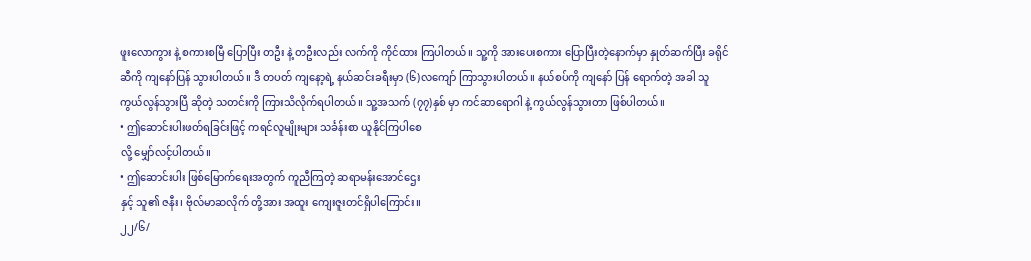ဖူးလောကွား နဲ့ စကားစမြီ ပြောပြီး တဦး နဲ့ တဦးလည်း လက်ကို ကိုင်ထား ကြပါတယ်။ သူ့ကို အားပေးစကား ပြောပြီးတဲ့နောက်မှာ နှုတ်ဆက်ပြီး ခရိုင်ဆီကို ကျနော်ပြန် သွားပါတယ်။ ဒီ တပတ် ကျနော့ရဲ့ နယ်ဆင်းခရီးမှာ (၆)လကျော် ကြာသွားပါတယ်။ နယ်စပ်ကို ကျနော် ပြန် ရောက်တဲ့ အခါ သူ ကွယ်လွန်သွားပြီ ဆိုတဲ့ သတင်းကို ကြားသိလိုက်ရပါတယ်။ သူ့အသက် (၇၇)နှစ် မှာ ကင်ဆာရောဂါ နဲ့ ကွယ်လွန်သွားတာ ဖြစ်ပါတယ်။
• ဤဆောင်းပါးဖတ်ရခြင်းဖြင့် ကရင်လူမျိုးများ သင်္ခန်းစာ ယူနိုင်ကြပါစေ
လို့ မျှော်လင့်ပါတယ်။
• ဤဆောင်းပါး ဖြစ်မြောက်ရေးအတွက် ကူညီကြတဲ့ ဆရာမန်းအောင်ဌေး
နှင့် သူ၏ ဇနီး၊ ဗိုလ်မာဆလိုက် တို့အား အထူး ကျေးဇူးတင်ရှိပါကြောင်း။
၂၂/၆/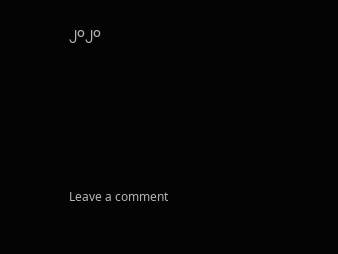၂၀၂၀







Leave a comment